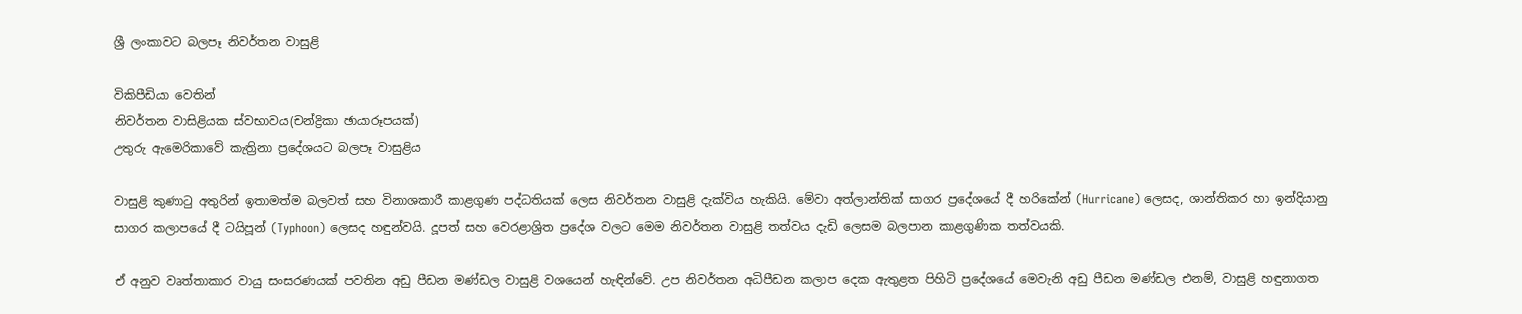ශ්‍රී ලංකාවට බලපෑ නිවර්තන වාසුළි

විකිපීඩියා වෙතින්
නිවර්තන වාසිළියක ස්වභාවය(චන්ද්‍රිකා ඡායාරූපයක්)
උතුරු ඇමෙරිකාවේ කැත්‍රිනා ප්‍රදේශයට බලපෑ වාසුළිය

වාසුළි කුණාටු අතුරින් ඉතාමත්ම බලවත් සහ විනාශකාරී කාළගුණ පද්ධතියක් ලෙස නිවර්තන වාසුළි දැක්විය හැකියි. මේවා අත්ලාන්තික් සාගර ප්‍රදේශයේ දී හරිකේන් (Hurricane) ලෙසද, ශාන්තිකර හා ඉන්දියානු සාගර කලාපයේ දී ටයිපූන් (Typhoon) ලෙසද හඳුන්වයි. දූපත් සහ වෙරළාශ්‍රිත ප්‍රදේශ වලට මෙම නිවර්තන වාසුළි තත්වය දැඩි ලෙසම බලපාන කාළගුණික තත්වයකි.

ඒ අනුව වෘත්තාකාර වායු සංසරණයක් පවතින අඩු පීඩන මණ්ඩල වාසුළි වශයෙන් හැඳින්වේ. උප නිවර්තන අධිපීඩන කලාප දෙක ඇතුළත පිහිටි ප්‍රදේශයේ මෙවැනි අඩු පීඩන මණ්ඩල එනම්, වාසුළි හඳුනාගත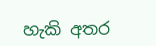හැකි අතර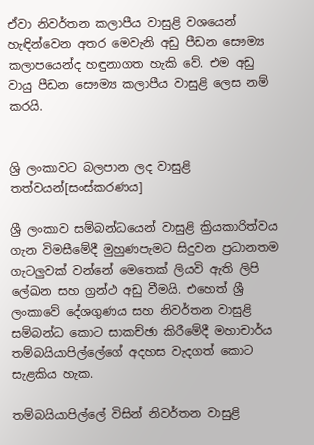ඒවා නිවර්තන කලාපීය වාසුළි වශයෙන් හැඳින්වෙන අතර මෙවැනි අඩු පීඩන සෞම්‍ය කලාපයෙන්ද හඳුනාගත හැකි වේ. එම අඩු වායු පීඩන සෞම්‍ය කලාපීය වාසුළි ලෙස නම් කරයි.


ශ්‍රි ලංකාවට බලපාන ලද වාසුළි තත්වයන්[සංස්කරණය]

ශ්‍රී ලංකාව සම්බන්ධයෙන් වාසුළි ක්‍රියකාරිත්වය ගැන විමසීමේදී මුහුණපැමට සිදුවන ප්‍රධානතම ගැටලුවක් වන්නේ මෙතෙක් ලියවි ඇති ලිපි ලේඛන සහ ග්‍රන්ථ අඩු වීමයි. එහෙත් ශ්‍රී ලංකාවේ දේශගුණය සහ නිවර්තන වාසුළි සම්බන්ධ කොට සාකච්ඡා කිරීමේදී මහාචාර්ය තම්බයියාපිල්ලේගේ අදහස වැදගත් කොට සැළකිය හැක.

තම්බයියාපිල්ලේ විසින් නිවර්තන වාසුළි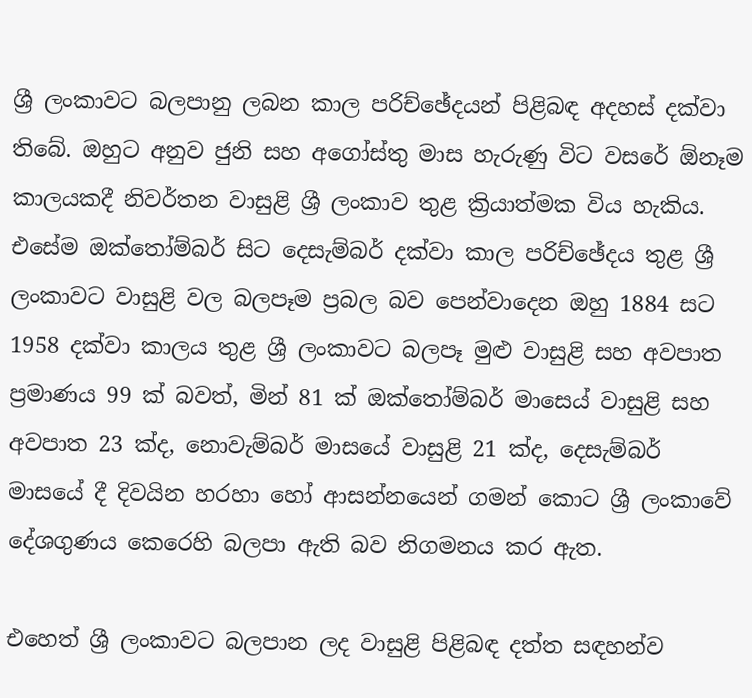ශ්‍රී ලංකාවට බලපානු ලබන කාල පරිච්ඡේදයන් පිළිබඳ අදහස් දක්වා තිබේ. ඔහුට අනුව ජුනි සහ අගෝස්තු මාස හැරුණු විට වසරේ ඕනෑම කාලයකදී නිවර්තන වාසුළි ශ්‍රී ලංකාව තුළ ක්‍රියාත්මක විය හැකිය. එසේම ඔක්තෝම්බර් සිට දෙසැම්බර් දක්වා කාල පරිච්ඡේදය තුළ ශ්‍රී ලංකාවට වාසුළි වල බලපෑම ප්‍රබල බව පෙන්වාදෙන ඔහු 1884 සට 1958 දක්වා කාලය තුළ ශ්‍රී ලංකාවට බලපෑ මුළු වාසුළි සහ අවපාත ප්‍රමාණය 99 ක් බවත්, මින් 81 ක් ඔක්තෝම්බර් මාසෙය් වාසුළි සහ අවපාත 23 ක්ද, නොවැම්බර් මාසයේ වාසුළි 21 ක්ද, දෙසැම්බර් මාසයේ දී දිවයින හරහා හෝ ආසන්නයෙන් ගමන් කොට ශ්‍රී ලංකාවේ දේශගුණය කෙරෙහි බලපා ඇති බව නිගමනය කර ඇත.

එහෙත් ශ්‍රී ලංකාවට බලපාන ලද වාසුළි පිළිබඳ දත්ත සඳහන්ව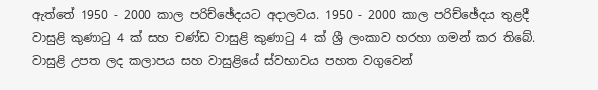ඇත්තේ 1950 - 2000 කාල පරිච්ඡේදයට අදාලවය. 1950 - 2000 කාල පරිච්ඡේදය තුළදී වාසුළි කුණාටු 4 ක් සහ චණ්ඩ වාසුළි කුණාටු 4 ක් ශ්‍රී ලංකාව හරහා ගමන් කර තිබේ. වාසුළි උපත ලද කලාපය සහ වාසුළියේ ස්වභාවය පහත වගුවෙන්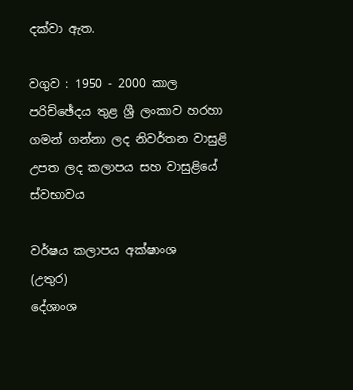දක්වා ඇත.

වගුව : 1950 - 2000 කාල පරිච්ඡේදය තුළ ශ්‍රී ලංකාව හරහා ගමන් ගන්නා ලද නිවර්තන වාසුළි උපත ලද කලාපය සහ වාසුළියේ ස්වභාවය

වර්ෂය කලාපය අක්ෂාංශ
(උතුර)
දේශාංශ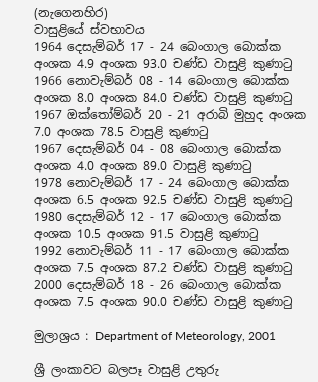(නැගෙනහිර)
වාසුළියේ ස්වභාවය
1964 දෙසැම්බර් 17 - 24 බෙංගාල බොක්ක අංශක 4.9 අංශක 93.0 චණ්ඩ වාසුළි කුණාටු
1966 නොවැම්බර් 08 - 14 බෙංගාල බොක්ක අංශක 8.0 අංශක 84.0 චණ්ඩ වාසුළි කුණාටු
1967 ඔක්තෝම්බර් 20 - 21 අරාබි මුහුද අංශක 7.0 අංශක 78.5 වාසුළි කුණාටු
1967 දෙසැම්බර් 04 - 08 බෙංගාල බොක්ක අංශක 4.0 අංශක 89.0 වාසුළි කුණාටු
1978 නොවැම්බර් 17 - 24 බෙංගාල බොක්ක අංශක 6.5 අංශක 92.5 චණ්ඩ වාසුළි කුණාටු
1980 දෙසැම්බර් 12 - 17 බෙංගාල බොක්ක අංශක 10.5 අංශක 91.5 වාසුළි කුණාටු
1992 නොවැම්බර් 11 - 17 බෙංගාල බොක්ක අංශක 7.5 අංශක 87.2 චණ්ඩ වාසුළි කුණාටු
2000 දෙසැම්බර් 18 - 26 බෙංගාල බොක්ක අංශක 7.5 අංශක 90.0 චණ්ඩ වාසුළි කුණාටු

මුලාශ්‍රය : Department of Meteorology, 2001

ශ්‍රී ලංකාවට බලපෑ වාසුළි උතුරු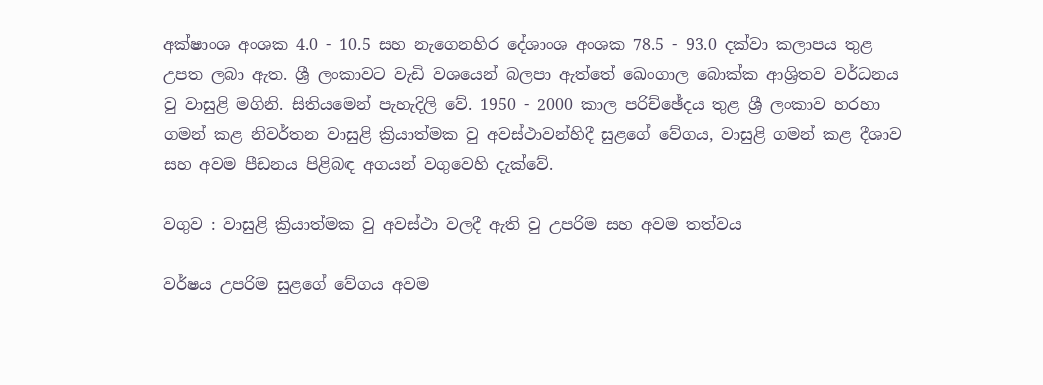අක්ෂාංශ අංශක 4.0 - 10.5 සහ නැගෙනහිර දේශාංශ අංශක 78.5 - 93.0 දක්වා කලාපය තුළ උපත ලබා ඇත. ශ්‍රී ලංකාවට වැඩි වශයෙන් බලපා ඇත්තේ ඛෙංගාල බොක්ක ආශ්‍රිතව වර්ධනය වු වාසුළි මගිනි. සිතියමෙන් පැහැදිලි වේ. 1950 - 2000 කාල පරිච්ඡේදය තුළ ශ්‍රී ලංකාව හරහා ගමන් කළ නිවර්තන වාසුළි ක්‍රියාත්මක වු අවස්ථාවන්හිදී සුළගේ වේගය, වාසුළි ගමන් කළ දීශාව සහ අවම පීඩනය පිළිබඳ අගයන් වගුවෙහි දැක්වේ.

වගුව : වාසුළි ක්‍රියාත්මක වු අවස්ථා වලදී ඇති වු උපරිම සහ අවම තත්වය

වර්ෂය උපරිම සුළගේ වේගය අවම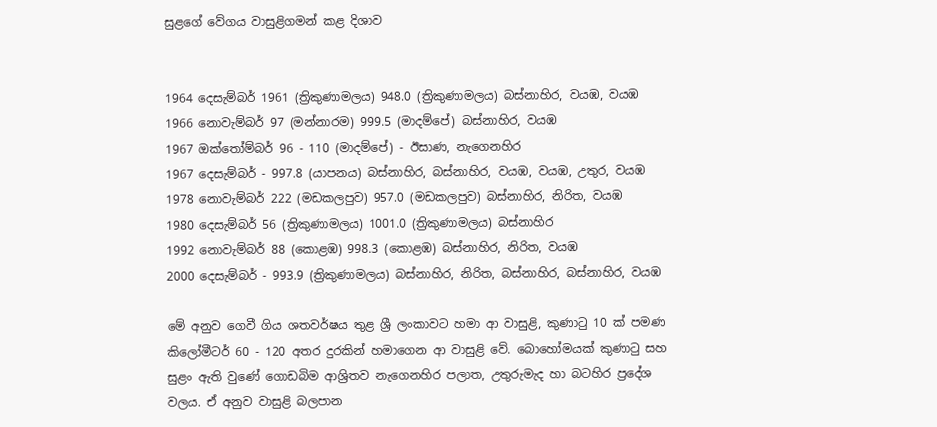සුළගේ වේගය වාසුළිගමන් කළ දිශාව


1964 දෙසැම්බර් 1961 (ත්‍රිකුණාමලය) 948.0 (ත්‍රිකුණාමලය) බස්නාහිර, වයඹ, වයඹ
1966 නොවැම්බර් 97 (මන්නාරම) 999.5 (මාදම්පේ) බස්නාහිර, වයඹ
1967 ඔක්තෝම්බර් 96 - 110 (මාදම්පේ) - ඊසාණ, නැගෙනහිර
1967 දෙසැම්බර් - 997.8 (යාපනය) බස්නාහිර, බස්නාහිර, වයඹ, වයඹ, උතුර, වයඹ
1978 නොවැම්බර් 222 (මඩකලපුව) 957.0 (මඩකලපුව) බස්නාහිර, නිරිත, වයඹ
1980 දෙසැම්බර් 56 (ත්‍රිකුණාමලය) 1001.0 (ත්‍රිකුණාමලය) බස්නාහිර
1992 නොවැම්බර් 88 (කොළඹ) 998.3 (කොළඹ) බස්නාහිර, නිරිත, වයඹ
2000 දෙසැම්බර් - 993.9 (ත්‍රිකුණාමලය) බස්නාහිර, නිරිත, බස්නාහිර, බස්නාහිර, වයඹ

මේ අනුව ගෙවී ගිය ශතවර්ෂය තුළ ශ්‍රී ලංකාවට හමා ආ වාසුළි, කුණාටු 10 ක් පමණ කිලෝමීටර් 60 - 120 අතර දුරකින් හමාගෙන ආ වාසුළි වේ. බොහෝමයක් කුණාටු සහ සුළං ඇති වුණේ ගොඩබිම ආශ්‍රිතව නැගෙනහිර පලාත, උතුරුමැද හා බටහිර ප්‍රදේශ වලය. ඒ අනුව වාසුළි බලපාන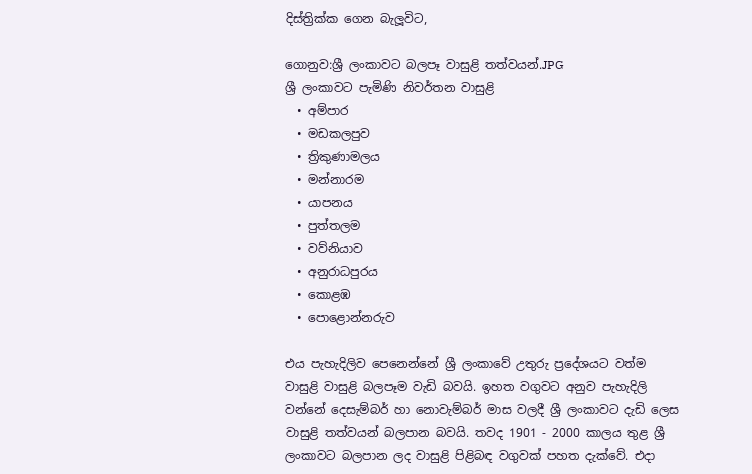දිස්ත්‍රික්ක ගෙන බැලූවිට,

ගොනුව:ශ්‍රී ලංකාවට බලපෑ වාසුළි තත්වයන්.JPG
ශ්‍රී ලංකාවට පැමිණි නිවර්තන වාසුළි
  • අම්පාර
  • මඩකලපුව
  • ත්‍රිකුණාමලය
  • මන්නාරම
  • යාපනය
  • පුත්තලම
  • වව්නියාව
  • අනුරාධපුරය
  • කොළඹ
  • පොළොන්නරුව

එය පැහැදිලිව පෙනෙන්නේ ශ්‍රී ලංකාවේ උතුරු ප්‍රදේශයට වත්ම වාසුළි වාසුළි බලපෑම වැඩි බවයි. ඉහත වගුවට අනුව පැහැදිලි වන්නේ දෙසැම්බර් හා නොවැම්බර් මාස වලදී ශ්‍රී ලංකාවට දැඩි ලෙස වාසුළි තත්වයන් බලපාන බවයි. තවද 1901 - 2000 කාලය තුළ ශ්‍රී ලංකාවට බලපාන ලද වාසුළි පිළිබඳ වගුවක් පහත දැක්වේ. එදා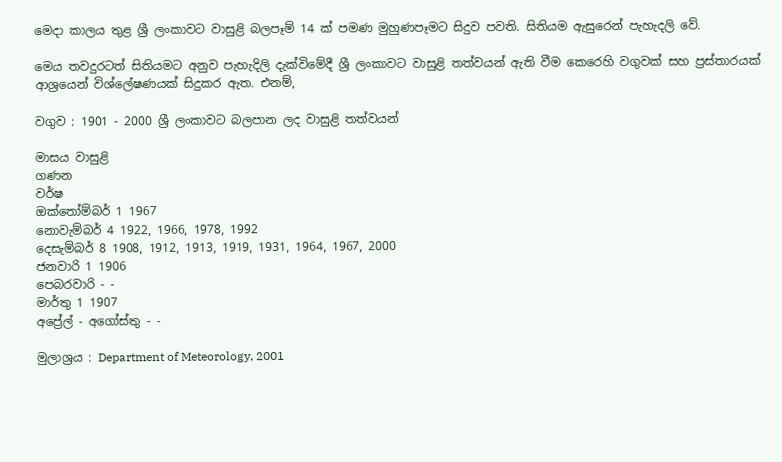මෙදා කාලය තුළ ශ්‍රී ලංකාවට වාසුළි බලපෑම් 14 ක් පමණ මුහුණපෑමට සිදුව පවති. සිතියම ඇසුරෙන් පැහැදලි වේ.

මෙය තවදුරටත් සිතියමට අනුව පැහැදිලි දැක්විමේදී ශ්‍රී ලංකාවට වාසුළි තත්වයන් ඇති වීම කෙරෙහි වගුවක් සහ ප්‍රස්තාරයක් ආශ්‍රයෙන් විශ්ලේෂණයක් සිදුකර ඇත. එනම්,

වගුව : 1901 - 2000 ශ්‍රී ලංකාවට බලපාන ලද වාසුළි තත්වයන්

මාසය වාසුළි
ගණන
වර්ෂ
ඔක්තෝම්බර් 1 1967
නොවැම්බර් 4 1922, 1966, 1978, 1992
දෙසැම්බර් 8 1908, 1912, 1913, 1919, 1931, 1964, 1967, 2000
ජනවාරි 1 1906
පෙබරවාරි - -
මාර්තු 1 1907
අප්‍රේල් - අගෝස්තු - -

මුලාශ්‍රය : Department of Meteorology, 2001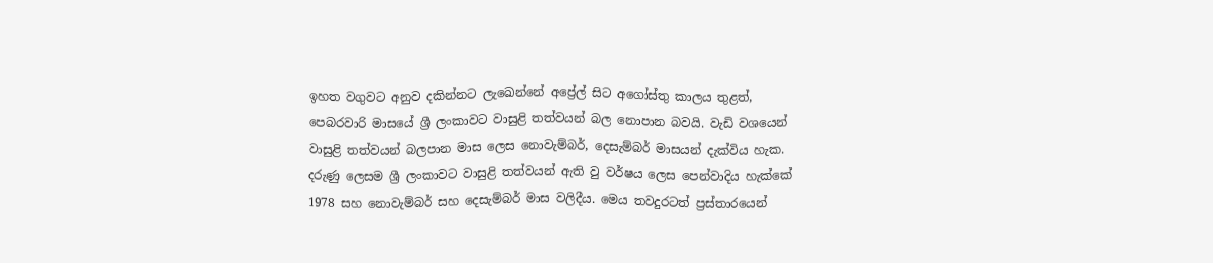ඉහත වගුවට අනුව දකින්නට ලැඛෙන්නේ අප්‍රේල් සිට අගෝස්තු කාලය තුළත්, පෙබරවාරි මාසයේ ශ්‍රී ලංකාවට වාසුළි තත්වයන් බල නොපාන බවයි. වැඩි වශයෙන් වාසුළි තත්වයන් බලපාන මාස ලෙස නොවැම්බර්, දෙසැම්බර් මාසයන් දැක්විය හැක. දරුණු ලෙසම ශ්‍රී ලංකාවට වාසුළි තත්වයන් ඇති වු වර්ෂය ලෙස පෙන්වාදිය හැක්කේ 1978 සහ නොවැම්බර් සහ දෙසැම්බර් මාස වලිදීය. මෙය තවදුරටත් ප්‍රස්තාරයෙන්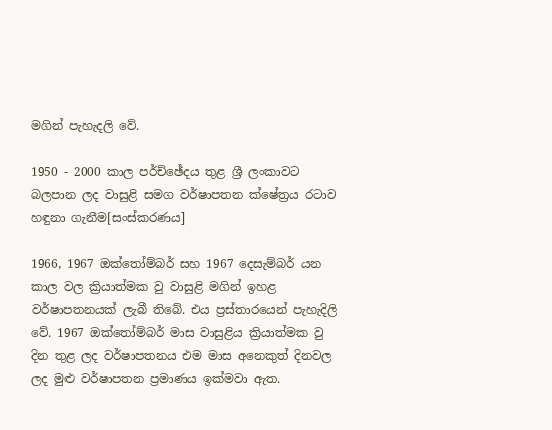මගින් පැහැදලි වේ.

1950 - 2000 කාල පර්ච්ඡේදය තුළ ශ්‍රී ලංකාවට බලපාන ලද වාසුළි සමග වර්ෂාපතන ක්ෂේත්‍රය රටාව හඳුනා ගැනීම[සංස්කරණය]

1966, 1967 ඔක්තෝම්බර් සහ 1967 දෙසැම්බර් යන කාල වල ක්‍රියාත්මක වු වාසුළි මගින් ඉහළ වර්ෂාපතනයක් ලැබී තිබේ. එය ප්‍රස්තාරයෙන් පැහැදිලි වේ. 1967 ඔක්තෝම්බර් මාස වාසුළිය ක්‍රියාත්මක වු දින තුළ ලද වර්ෂාපතනය එම මාස අනෙකුත් දිනවල ලද මුළු වර්ෂාපතන ප්‍රමාණය ඉක්මවා ඇත.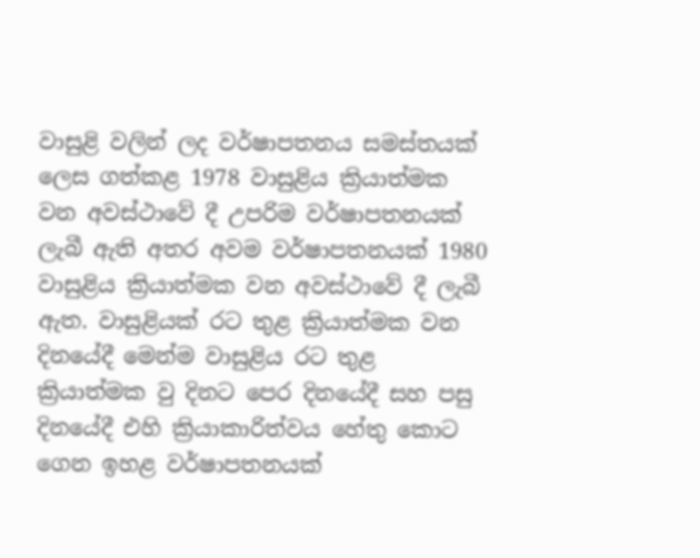වාසුළි වලින් ලද වර්ෂාපතනය සමස්තයක් ලෙස ගත්කළ 1978 වාසුළිය ක්‍රියාත්මක වන අවස්ථාවේ දී උපරිම වර්ෂාපතනයක් ලැබී ඇති අතර අවම වර්ෂාපතනයක් 1980 වාසුළිය ක්‍රියාත්මක වන අවස්ථාවේ දී ලැබී ඇත. වාසුළියක් රට තුළ ක්‍රියාත්මක වන දිනයේදී මෙන්ම වාසුළිය රට තුළ ක්‍රියාත්මක වු දිනට පෙර දිනයේදී සහ පසු දිනයේදී එහි ක්‍රියාකාරිත්වය හේතු කොට ගෙන ඉහළ වර්ෂාපතනයක්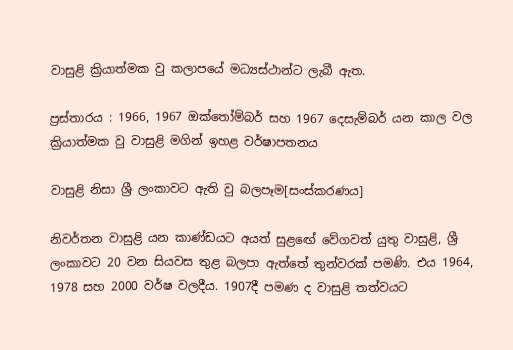වාසුළි ක්‍රියාත්මක වු කලාපයේ මධ්‍යස්ථාන්ට ලැබී ඇත.

ප්‍රස්තාරය : 1966, 1967 ඔක්තෝම්බර් සහ 1967 දෙසැම්බර් යන කාල වල ක්‍රියාත්මක වු වාසුළි මගින් ඉහළ වර්ෂාපතනය

වාසුළි නිසා ශ්‍රී ලංකාවට ඇති වු බලපෑම[සංස්කරණය]

නිවර්තන වාසුළි යන කාණ්ඩයට අයත් සුළඟේ වේගවත් යුතු වාසුළි, ශ්‍රී ලංකාවට 20 වන සියවස තුළ බලපා ඇත්තේ තුන්වරක් පමණි. එය 1964, 1978 සහ 2000 වර්ෂ වලදීය. 1907දී පමණ ද වාසුළි තත්වයට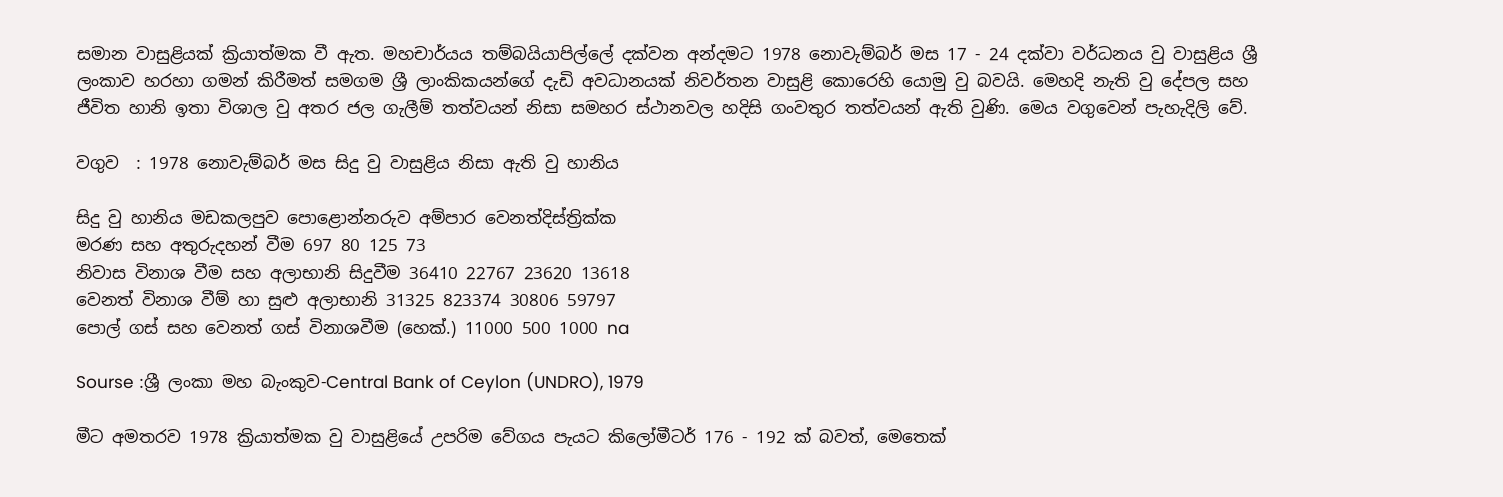සමාන වාසුළියක් ක්‍රියාත්මක වී ඇත. මහචාර්යය තම්බයියාපිල්ලේ දක්වන අන්දමට 1978 නොවැම්බර් මස 17 - 24 දක්වා වර්ධනය වු වාසුළිය ශ්‍රී ලංකාව හරහා ගමන් කිරීමත් සමගම ශ්‍රී ලාංකිකයන්ගේ දැඩි අවධානයක් නිවර්තන වාසුළි කොරෙහි යොමු වු බවයි. මෙහදි නැති වු දේපල සහ ජීවිත හානි ඉතා විශාල වු අතර ජල ගැලීම් තත්වයන් නිසා සමහර ස්ථානවල හදිසි ගංවතුර තත්වයන් ඇති වුණි. මෙය වගුවෙන් පැහැදිලි වේ.

වගුව  : 1978 නොවැම්බර් මස සිදු වු වාසුළිය නිසා ඇති වු හානිය

සිදු වු හානිය මඩකලපුව පොළොන්නරුව අම්පාර වෙනත්දිස්ත්‍රික්ක
මරණ සහ අතුරුදහන් වීම 697 80 125 73
නිවාස විනාශ වීම සහ අලාභානි සිදුවීම 36410 22767 23620 13618
වෙනත් විනාශ වීම් හා සුළු අලාභානි 31325 823374 30806 59797
පොල් ගස් සහ වෙනත් ගස් විනාශවීම (හෙක්.) 11000 500 1000 na

Sourse :ශ්‍රී ලංකා මහ බැංකුව-Central Bank of Ceylon (UNDRO), 1979

මීට අමතරව 1978 ක්‍රියාත්මක වු වාසුළියේ උපරිම වේගය පැයට කිලෝමීටර් 176 - 192 ක් බවත්, මෙතෙක්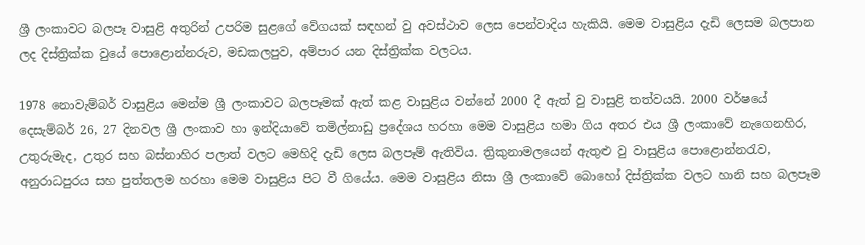ශ්‍රී ලංකාවට බලපෑ වාසුළි අතුරින් උපරිම සුළගේ වේගයක් සඳහන් වු අවස්ථාව ලෙස පෙන්වාදිය හැකියි. මෙම වාසුළිය දැඩි ලෙසම බලපාන ලද දිස්ත්‍රික්ක වුයේ පොළොන්නරුව, මඩකලපුව, අම්පාර යන දිස්ත්‍රික්ක වලටය.

1978 නොවැම්බර් වාසුළිය මෙන්ම ශ්‍රී ලංකාවට බලපෑමක් ඇත් කළ වාසුළිය වන්නේ 2000 දී ඇත් වු වාසුළි තත්වයයි. 2000 වර්ෂයේ දෙසැම්බර් 26, 27 දිනවල ශ්‍රී ලංකාව හා ඉන්දියාවේ තමිල්නාඩු ප්‍රදේශය හරහා මෙම වාසුළිය හමා ගිය අතර එය ශ්‍රී ලංකාවේ නැගෙනහිර, උතුරුමැද, උතුර සහ බස්නාහිර පලාත් වලට මෙහිදි දැඩි ලෙස බලපෑම් ඇතිවිය. ත්‍රිකුනාමලයෙන් ඇතුළු වු වාසුළිය පොළොන්නරැව, අනුරාධපුරය සහ පුත්තලම හරහා මෙම වාසුළිය පිට වී ගියේය. මෙම වාසුළිය නිසා ශ්‍රී ලංකාවේ බොහෝ දිස්ත්‍රික්ක වලට හානි සහ බලපෑම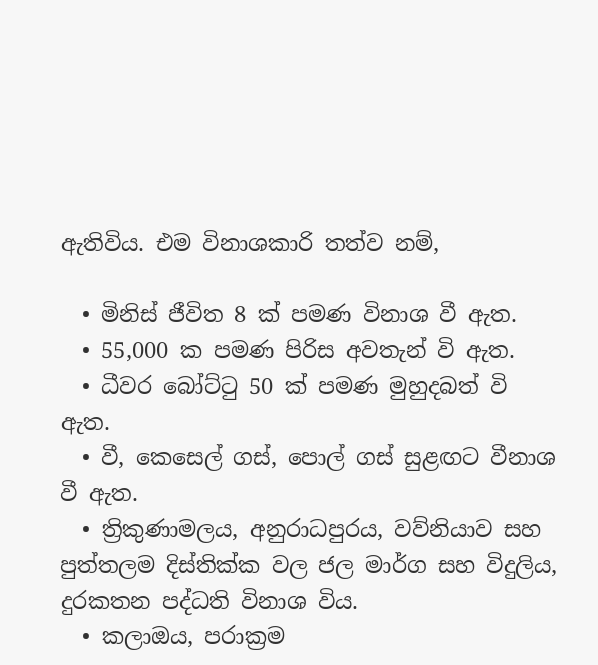ඇතිවිය. එම විනාශකාරි තත්ව නම්,

  • මිනිස් ජීවිත 8 ක් පමණ විනාශ වී ඇත.
  • 55,000 ක පමණ පිරිස අවතැන් වි ඇත.
  • ධීවර බෝට්ටු 50 ක් පමණ මුහුදබත් වි ඇත.
  • වී, කෙසෙල් ගස්, පොල් ගස් සුළඟට වීනාශ වී ඇත.
  • ත්‍රිකුණාමලය, අනුරාධපුරය, වව්නියාව සහ පුත්තලම දිස්තික්ක වල ජල මාර්ග සහ විදුලිය, දුරකතන පද්ධති විනාශ විය.
  • කලාඔය, පරාක්‍රම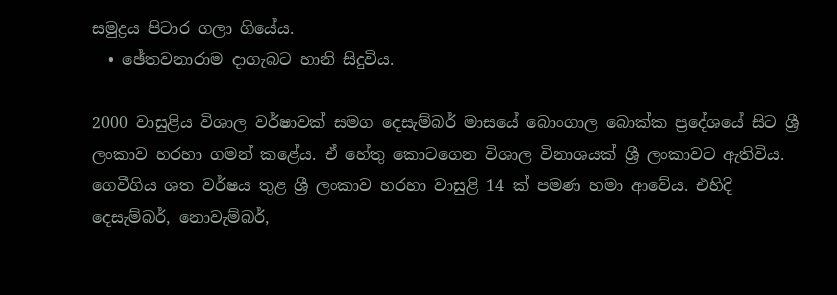සමුද්‍රය පිටාර ගලා ගියේය.
  • ඡේතවනාරාම දාගැබට හානි සිදුවිය.

2000 වාසුළිය විශාල වර්ෂාවක් සමග දෙසැම්බර් මාසයේ බොංගාල බොක්ක ප්‍රදේශයේ සිට ශ්‍රී ලංකාව හරහා ගමන් කළේය. ඒ හේතු කොටගෙන විශාල විනාශයක් ශ්‍රී ලංකාවට ඇතිවිය. ගෙවීගිය ශත වර්ෂය තුළ ශ්‍රී ලංකාව හරහා වාසුළි 14 ක් පමණ හමා ආවේය. එහිදි දෙසැම්බර්, නොවැම්බර්,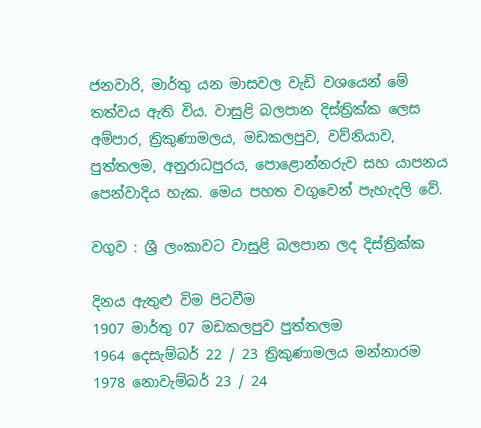ජනවාරි, මාර්තු යන මාසවල වැඩි වශයෙන් මේ තත්වය ඇති විය. වාසුළි බලපාන දිස්ත්‍රික්ක ලෙස අම්පාර, ත්‍රිකුණාමලය, මඩකලපුව, වව්නියාව, පුත්තලම, අනුරාධපුරය, පොළොන්නරුව සහ යාපනය පෙන්වාදිය හැක. මෙය පහත වගුවෙන් පැහැදලි වේ.

වගුව : ශ්‍රී ලංකාවට වාසුළි බලපාන ලද දිස්ත්‍රික්ක

දිනය ඇතුළු විම පිටවීම
1907 මාර්තු 07 මඩකලපුව පුත්තලම
1964 දෙසැම්බර් 22 / 23 ත්‍රිකුණාමලය මන්නාරම
1978 නොවැම්බර් 23 / 24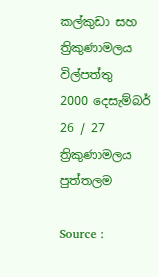කල්කුඩා සහ ත්‍රිකුණාමලය විල්පත්තු
2000 දෙසැම්බර් 26 / 27 ත්‍රිකුණාමලය පුත්තලම

Source :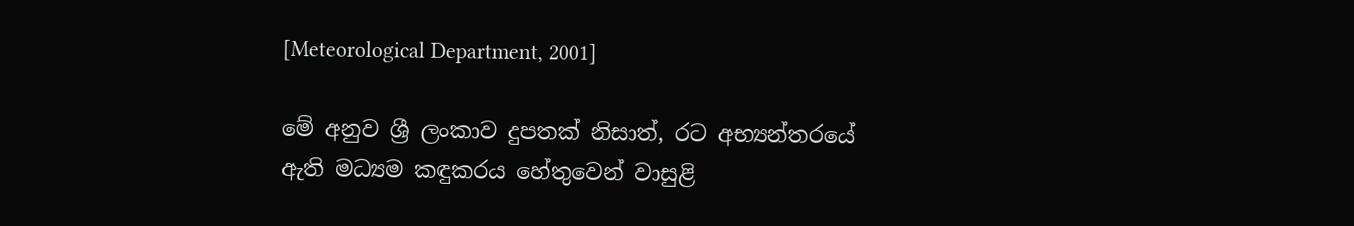[Meteorological Department, 2001]

මේ අනුව ශ්‍රී ලංකාව දුපතක් නිසාත්, රට අභ්‍යන්තරයේ ඇති මධ්‍යම කඳුකරය හේතුවෙන් වාසුළි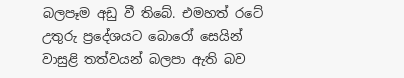බලපෑම අඩු වී තිබේ. එමහත් රටේ උතුරු ප්‍රදේශයට බොරෝ සෙයින් වාසුළි තත්වයන් බලපා ඇති බව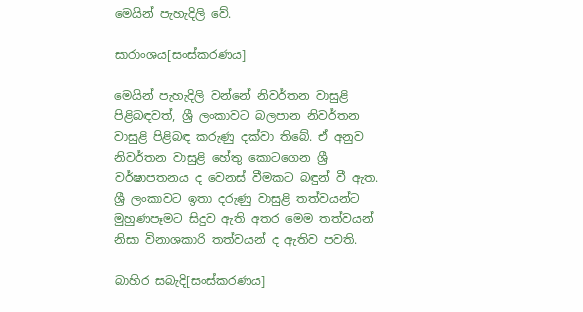මෙයින් පැහැදිලි වේ.

සාරාංශය[සංස්කරණය]

මෙයින් පැහැදිලි වන්නේ නිවර්තන වාසුළි පිළිබඳවත්, ශ්‍රී ලංකාවට බලපාන නිවර්තන වාසුළි පිළිබඳ කරුණු දක්වා තිබේ. ඒ අනුව නිවර්තන වාසුළි හේතු කොටගෙන ශ්‍රී වර්ෂාපතනය ද වෙනස් වීමකට බඳුන් වී ඇත. ශ්‍රී ලංකාවට ඉතා දරුණු වාසුළි තත්වයන්ට මුහුණපෑමට සිදුව ඇති අතර මෙම තත්වයන් නිසා විනාශකාරි තත්වයන් ද ඇතිව පවති.

බාහිර සබැදි[සංස්කරණය]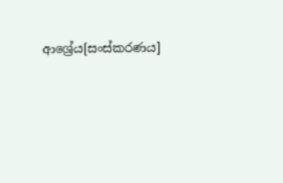ආශ්‍රේය[සංස්කරණය]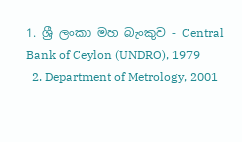1. ශ්‍රී ලංකා මහ බැංකුව - Central Bank of Ceylon (UNDRO), 1979
  2. Department of Metrology, 2001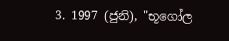3. 1997 (ජුනි), "භූගෝල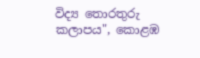විද්‍ය තොරතුරු කලාපය", කොළඹ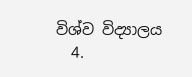විශ්ව විද්‍යාලය
  4.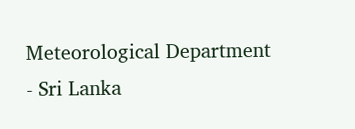Meteorological Department - Sri Lanka